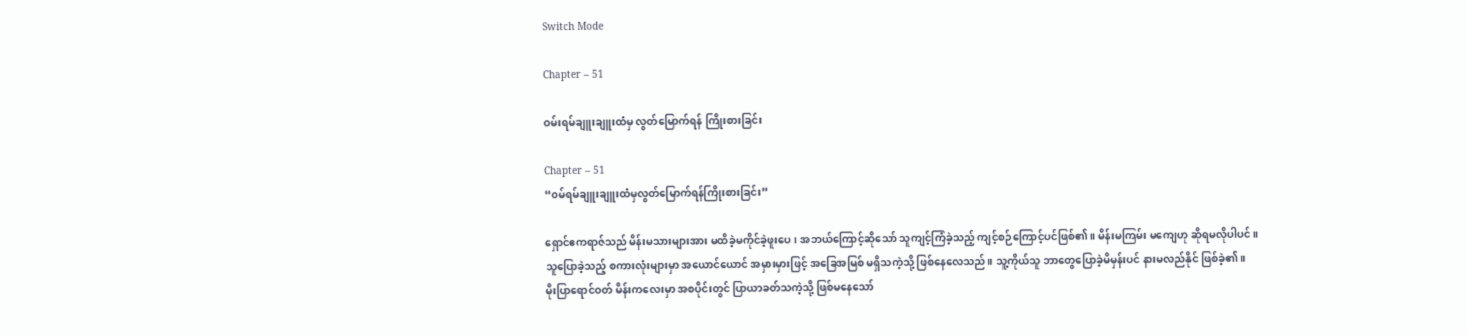Switch Mode

Chapter – 51

ဝမ်းရမ်ချူးချူးထံမှ လွတ်မြောက်ရန် ကြိုးစားခြင်း

Chapter – 51
“၀မ်ရမ်ချူးချူးထံမှလွတ်မြောက်ရန်ကြိုးစားခြင်း”

ရှောင်ဧကရာဇ်သည် မိန်းမသားများအား မထိခဲ့မကိုင်ခဲ့ဖူးပေ၊ အဘယ်ကြောင့်ဆိုသော် သူကျင့်ကြံခဲ့သည့် ကျင့်စဉ်ကြောင့်ပင်ဖြစ်၏။ မိန်းမကြမ်း မကျေဟု ဆိုရမလိုပါပင်။
သူပြောခဲ့သည့် စကားလုံးများမှာ အယောင်ယောင် အမှားမှားဖြင့် အခြေအမြစ် မရှိသကဲ့သို့ ဖြစ်နေလေသည်။ သူ့ကိုယ်သူ ဘာတွေပြောခဲ့မိမှန်းပင် နားမလည်နိုင် ဖြစ်ခဲ့၏။
မိုးပြာရောင်ဝတ် မိန်းကလေးမှာ အစပိုင်းတွင် ပြာယာခတ်သကဲ့သို့ ဖြစ်မနေသော်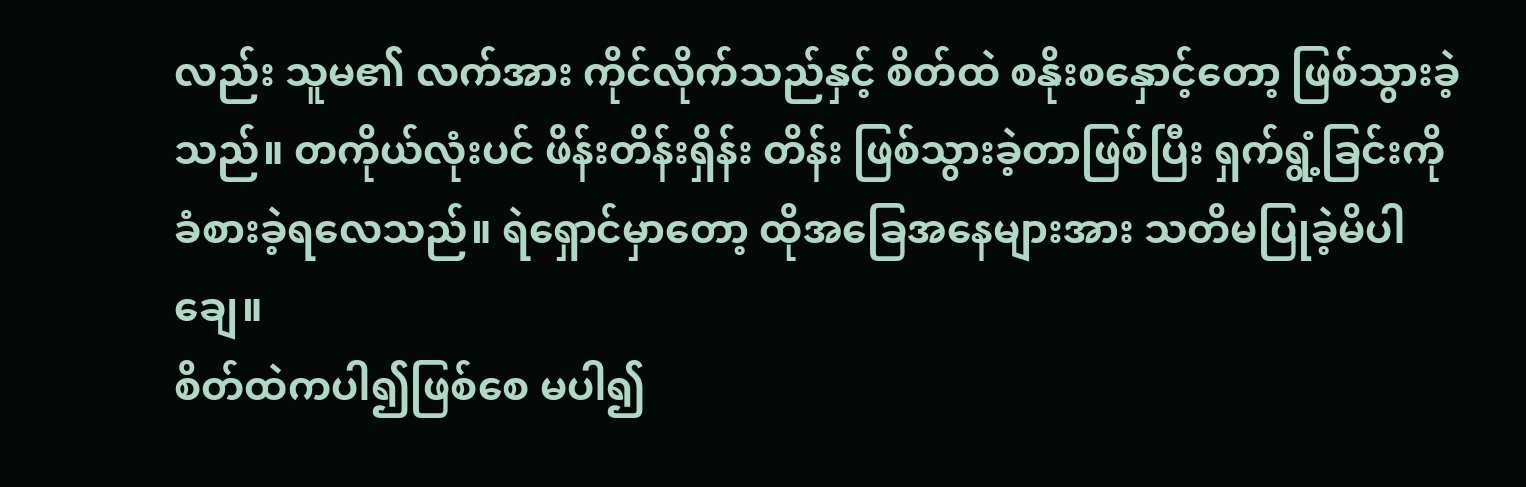လည်း သူမ၏ လက်အား ကိုင်လိုက်သည်နှင့် စိတ်ထဲ စနိုးစနှောင့်တော့ ဖြစ်သွားခဲ့သည်။ တကိုယ်လုံးပင် ဖိန်းတိန်းရှိန်း တိန်း ဖြစ်သွားခဲ့တာဖြစ်ပြီး ရှက်ရွံ့ခြင်းကို ခံစားခဲ့ရလေသည်။ ရဲရှောင်မှာတော့ ထိုအခြေအနေများအား သတိမပြုခဲ့မိပါချေ။
စိတ်ထဲကပါ၍ဖြစ်စေ မပါ၍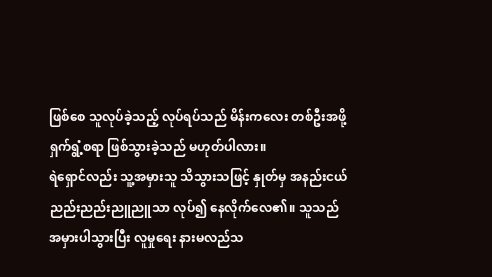ဖြစ်စေ သူလုပ်ခဲ့သည့် လုပ်ရပ်သည် မိန်းကလေး တစ်ဦးအဖို့ ရှက်ရွံ့စရာ ဖြစ်သွားခဲ့သည် မဟုတ်ပါလား။
ရဲရှောင်လည်း သူ့အမှားသူ သိသွားသဖြင့် နှုတ်မှ အနည်းငယ် ညည်းညည်းညူညူသာ လုပ်၍ နေလိုက်လေ၏။ သူသည် အမှားပါသွားပြီး လူမှုရေး နားမလည်သ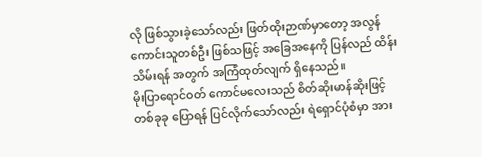လို ဖြစ်သွားခဲ့သော်လည်း ဖြတ်ထိုးဉာဏ်မှာတော့ အလွန်ကောင်းသူတစ်ဦး ဖြစ်သဖြင့် အခြေအနေကို ပြန်လည် ထိန်းသိမ်းရန် အတွက် အကြံထုတ်လျက် ရှိနေသည်။
မိုးပြာရောင်ဝတ် ကောင်မလေးသည် စိတ်ဆိုးမာန်ဆိုးဖြင့် တစ်ခုခု ပြောရန် ပြင်လိုက်သော်လည်း ရဲရှောင်ပုံစံမှာ အား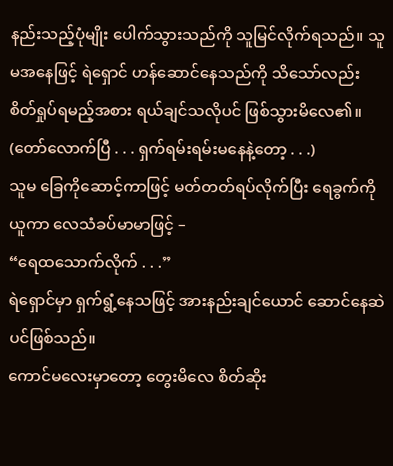နည်းသည့်ပုံမျိုး ပေါက်သွားသည်ကို သူမြင်လိုက်ရသည်။ သူမအနေဖြင့် ရဲရှောင် ဟန်ဆောင်နေသည်ကို သိသော်လည်း စိတ်ရှုပ်ရမည့်အစား ရယ်ချင်သလိုပင် ဖြစ်သွားမိလေ၏။
(တော်လောက်ပြီ . . . ရှက်ရမ်းရမ်းမနေနဲ့တော့ . . .)
သူမ ခြေကိုဆောင့်ကာဖြင့် မတ်တတ်ရပ်လိုက်ပြီး ရေခွက်ကို ယူကာ လေသံခပ်မာမာဖြင့် –
“ရေထသောက်လိုက် . . .”
ရဲရှောင်မှာ ရှက်ရွံ့နေသဖြင့် အားနည်းချင်ယောင် ဆောင်နေဆဲပင်ဖြစ်သည်။
ကောင်မလေးမှာတော့ တွေးမိလေ စိတ်ဆိုး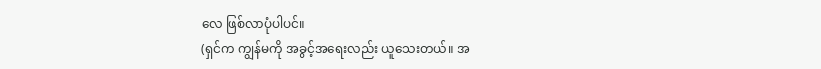လေ ဖြစ်လာပုံပါပင်။
(ရှင်က ကျွန်မကို အခွင့်အရေးလည်း ယူသေးတယ်။ အ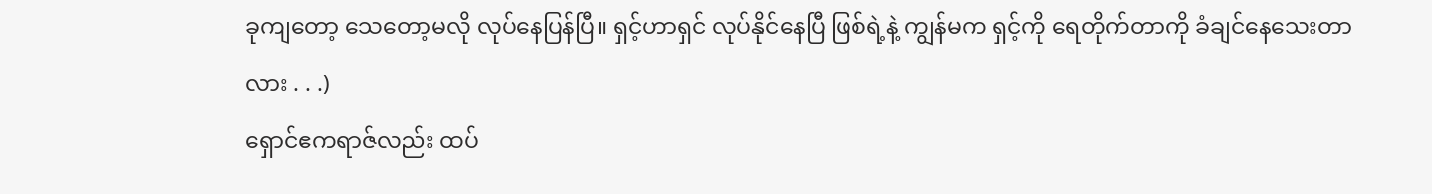ခုကျတော့ သေတော့မလို လုပ်နေပြန်ပြီ။ ရှင့်ဟာရှင် လုပ်နိုင်နေပြီ ဖြစ်ရဲ့နဲ့ ကျွန်မက ရှင့်ကို ရေတိုက်တာကို ခံချင်နေသေးတာလား . . .)
ရှောင်ဧကရာဇ်လည်း ထပ်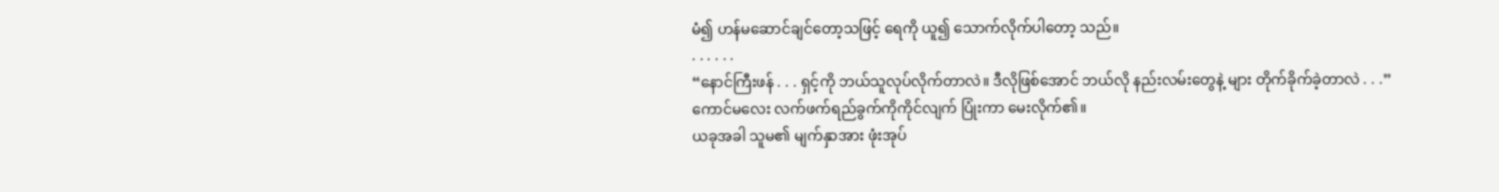မံ၍ ဟန်မဆောင်ချင်တော့သဖြင့် ရေကို ယူ၍ သောက်လိုက်ပါတော့ သည်။
. . . . . .
“နောင်ကြီးဖန် . . . ရှင့်ကို ဘယ်သူလုပ်လိုက်တာလဲ။ ဒီလိုဖြစ်အောင် ဘယ်လို နည်းလမ်းတွေနဲ့ များ တိုက်ခိုက်ခဲ့တာလဲ . . .”
ကောင်မလေး လက်ဖက်ရည်ခွက်ကိုကိုင်လျက် ပြုံးကာ မေးလိုက်၏။
ယခုအခါ သူမ၏ မျက်နှာအား ဖုံးအုပ်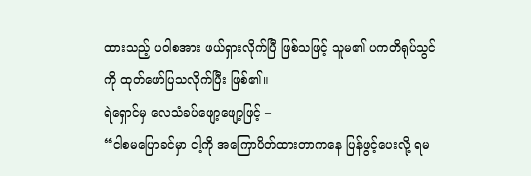ထားသည့် ပဝါစအား ဖယ်ရှားလိုက်ပြီ ဖြစ်သဖြင့် သူမ၏ ပကတိရုပ်သွင်ကို ထုတ်ဖော်ပြသလိုက်ပြီး ဖြစ်၏။
ရဲရှောင်မှ လေသံခပ်ဖျော့ဖျော့ဖြင့် –
“ငါစမပြောခင်မှာ ငါ့ကို အကြောပိတ်ထားတာကနေ ပြန်ဖွင့်ပေးလို့ ရမ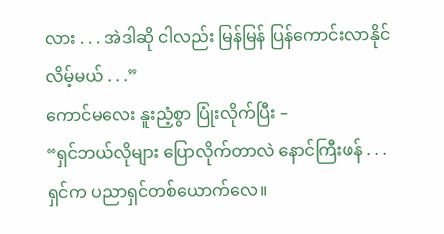လား . . . အဲဒါဆို ငါလည်း မြန်မြန် ပြန်ကောင်းလာနိုင်လိမ့်မယ် . . .”
ကောင်မလေး နူးညံ့စွာ ပြုံးလိုက်ပြီး –
“ရှင်ဘယ်လိုများ ပြောလိုက်တာလဲ နောင်ကြီးဖန် . . . ရှင်က ပညာရှင်တစ်ယောက်လေ။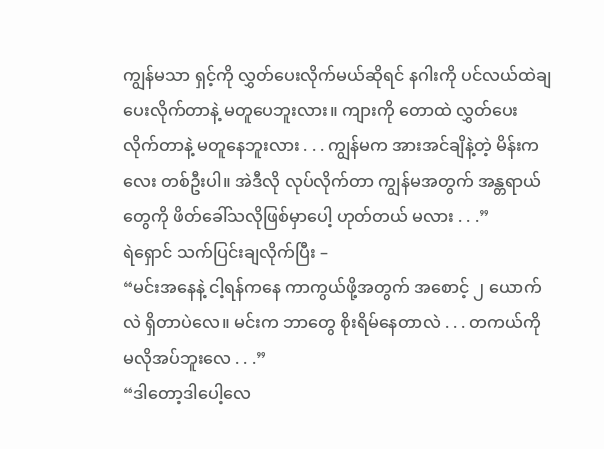ကျွန်မသာ ရှင့်ကို လွှတ်ပေးလိုက်မယ်ဆိုရင် နဂါးကို ပင်လယ်ထဲချပေးလိုက်တာနဲ့ မတူပေဘူးလား။ ကျားကို တောထဲ လွှတ်ပေးလိုက်တာနဲ့ မတူနေဘူးလား . . . ကျွန်မက အားအင်ချိနဲ့တဲ့ မိန်းကလေး တစ်ဦးပါ။ အဲဒီလို လုပ်လိုက်တာ ကျွန်မအတွက် အန္တရာယ်တွေကို ဖိတ်ခေါ်သလိုဖြစ်မှာပေါ့ ဟုတ်တယ် မလား . . .”
ရဲရှောင် သက်ပြင်းချလိုက်ပြီး –
“မင်းအနေနဲ့ ငါ့ရန်ကနေ ကာကွယ်ဖို့အတွက် အစောင့် ၂ ယောက်လဲ ရှိတာပဲလေ။ မင်းက ဘာတွေ စိုးရိမ်နေတာလဲ . . . တကယ်ကို မလိုအပ်ဘူးလေ . . .”
“ဒါတော့ဒါပေါ့လေ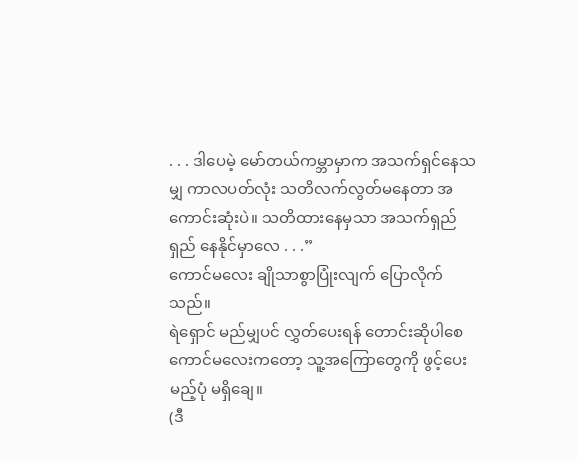. . . ဒါပေမဲ့ မော်တယ်ကမ္ဘာမှာက အသက်ရှင်နေသမျှ ကာလပတ်လုံး သတိလက်လွတ်မနေတာ အကောင်းဆုံးပဲ။ သတိထားနေမှသာ အသက်ရှည်ရှည် နေနိုင်မှာလေ . . .”
ကောင်မလေး ချိုသာစွာပြုံးလျက် ပြောလိုက်သည်။
ရဲရှောင် မည်မျှပင် လွှတ်ပေးရန် တောင်းဆိုပါစေ ကောင်မလေးကတော့ သူ့အကြောတွေကို ဖွင့်ပေးမည့်ပုံ မရှိချေ။
(ဒီ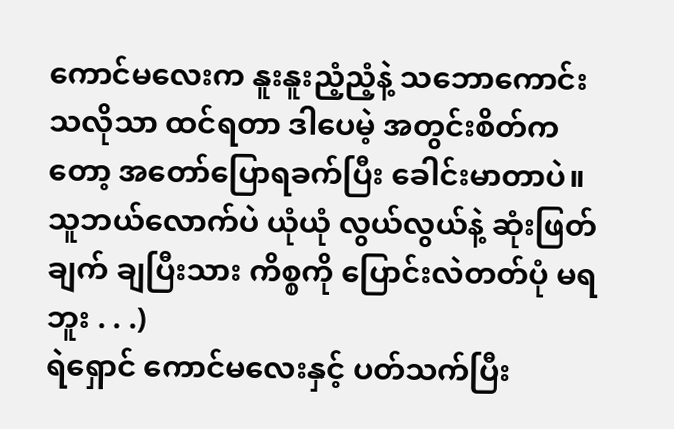ကောင်မလေးက နူးနူးညံ့ညံ့နဲ့ သဘောကောင်းသလိုသာ ထင်ရတာ ဒါပေမဲ့ အတွင်းစိတ်က တော့ အတော်ပြောရခက်ပြီး ခေါင်းမာတာပဲ။ သူဘယ်လောက်ပဲ ယုံယုံ လွယ်လွယ်နဲ့ ဆုံးဖြတ်ချက် ချပြီးသား ကိစ္စကို ပြောင်းလဲတတ်ပုံ မရဘူး . . .)
ရဲရှောင် ကောင်မလေးနှင့် ပတ်သက်ပြီး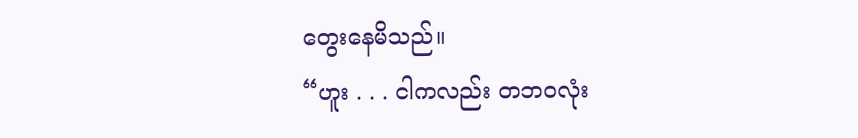တွေးနေမိသည်။
“ဟူး . . . ငါကလည်း တဘ၀လုံး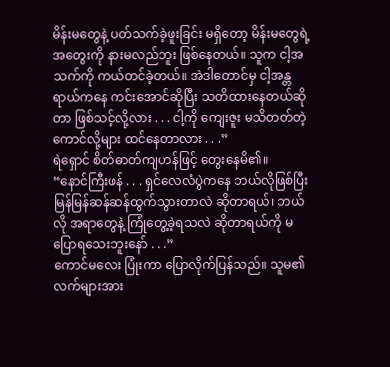မိန်းမတွေနဲ့ ပတ်သက်ခဲ့ဖူးခြင်း မရှိတော့ မိန်းမတွေရဲ့ အတွေးကို နားမလည်ဘူး ဖြစ်နေတယ်။ သူက ငါ့အသက်ကို ကယ်တင်ခဲ့တယ်။ အဲဒါတောင်မှ ငါ့အန္တရာယ်ကနေ ကင်းအောင်ဆိုပြီး သတိထားနေတယ်ဆိုတာ ဖြစ်သင့်လို့လား . . . ငါ့ကို ကျေးဇူး မသိတတ်တဲ့ ကောင်လို့များ ထင်နေတာလား . . .”
ရဲရှောင် စိတ်ဓာတ်ကျဟန်ဖြင့် တွေးနေမိ၏။
“နောင်ကြီးဖန် . . . ရှင်လေလံပွဲကနေ ဘယ်လိုဖြစ်ပြီး မြန်မြန်ဆန်ဆန်ထွက်သွားတာလဲ ဆိုတာရယ်၊ ဘယ်လို အရာတွေနဲ့ ကြုံတွေ့ခဲ့ရသလဲ ဆိုတာရယ်ကို မပြောရသေးဘူးနော် . . .”
ကောင်မလေး ပြုံးကာ ပြောလိုက်ပြန်သည်။ သူမ၏ လက်များအား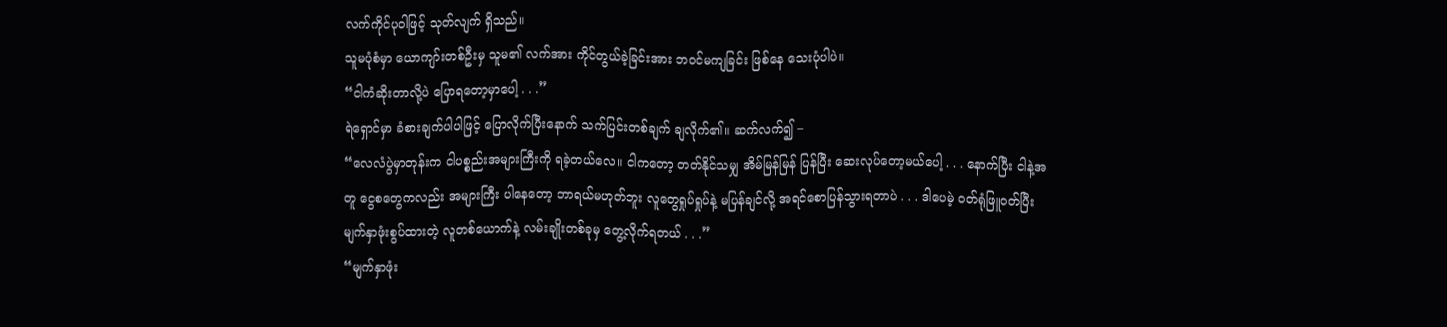လက်ကိုင်ပုဝါဖြင့် သုတ်လျက် ရှိသည်။
သူမပုံစံမှာ ယောကျာ်းတစ်ဦးမှ သူမ၏ လက်အား ကိုင်တွယ်ခဲ့ခြင်းအား ဘ၀င်မကျခြင်း ဖြစ်နေ သေးပုံပါပဲ။
“ငါကံဆိုးတာလို့ပဲ ပြောရတော့မှာပေါ့ . . .”
ရဲရှောင်မှာ ခံစားချက်ပါပါဖြင့် ပြောလိုက်ပြီးနောက် သက်ပြင်းတစ်ချက် ချလိုက်၏။ ဆက်လက်၍ –
“လေလံပွဲမှာတုန်းက ငါပစ္စည်းအများကြီးကို ရခဲ့တယ်လေ။ ငါကတော့ တတ်နိုင်သမျှ အိမ်မြန်မြန် ပြန်ပြီး ဆေးလုပ်တော့မယ်ပေါ့ . . . နောက်ပြီး ငါနဲ့အတူ ငွေစတွေကလည်း အများကြီး ပါနေတော့ ဘာရယ်မဟုတ်ဘူး လူတွေရှုပ်ရှုပ်နဲ့ မပြန်ချင်လို့ အရင်စောပြန်သွားရတာပဲ . . . ဒါပေမဲ့ ၀တ်ရုံဖြူဝတ်ပြီး မျက်နှာဖုံးစွပ်ထားတဲ့ လူတစ်ယောက်နဲ့ လမ်းချိုးတစ်ခုမှ တွေ့လိုက်ရတယ် . . .”
“မျက်နှာဖုံး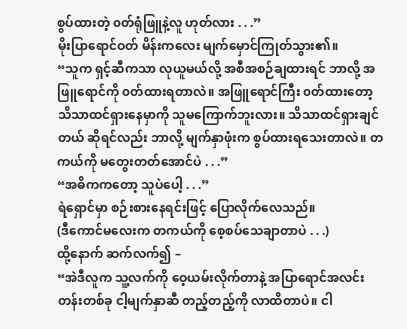စွပ်ထားတဲ့ ၀တ်ရုံဖြူနဲ့လူ ဟုတ်လား . . .”
မိုးပြာရောင်ဝတ် မိန်းကလေး မျက်မှောင်ကြုတ်သွား၏။
“သူက ရှင့်ဆီကသာ လုယူမယ်လို့ အစီအစဉ်ချထားရင် ဘာလို့ အဖြူရောင်ကို ၀တ်ထားရတာလဲ။ အဖြူရောင်ကြီး ၀တ်ထားတော့ သိသာထင်ရှားနေမှာကို သူမကြောက်ဘူးလား။ သိသာထင်ရှားချင်တယ် ဆိုရင်လည်း ဘာလို့ မျက်နှာဖုံးက စွပ်ထားရသေးတာလဲ။ တကယ်ကို မတွေးတတ်အောင်ပဲ . . .”
“အဓိကကတော့ သူပဲပေါ့ . . .”
ရဲရှောင်မှာ စဉ်းစားနေရင်းဖြင့် ပြောလိုက်လေသည်။
(ဒီကောင်မလေးက တကယ်ကို စေ့စပ်သေချာတာပဲ . . .)
ထို့နောက် ဆက်လက်၍ –
“အဲဒီလူက သူ့လက်ကို ဝေ့ယမ်းလိုက်တာနဲ့ အပြာရောင်အလင်းတန်းတစ်ခု ငါ့မျက်နှာဆီ တည့်တည့်ကို လာထိတာပဲ။ ငါ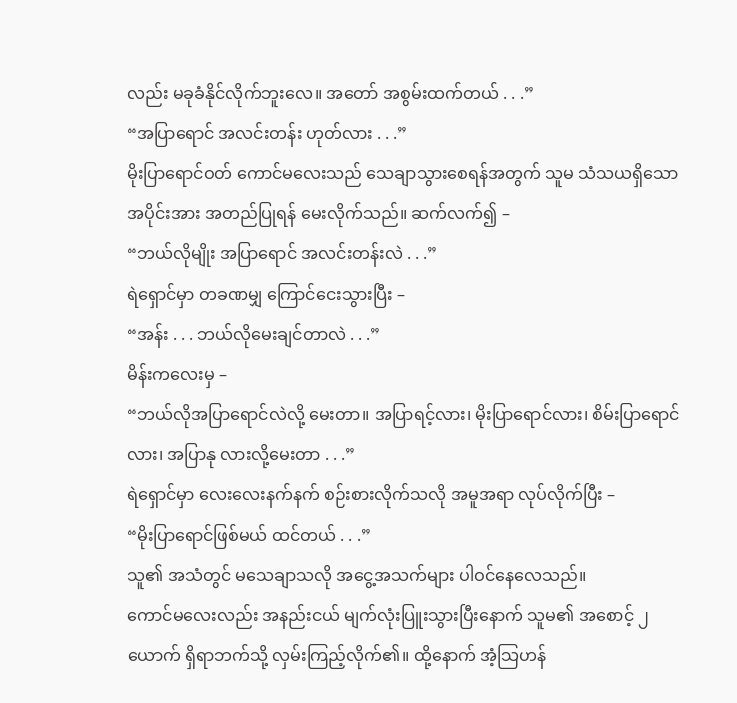လည်း မခုခံနိုင်လိုက်ဘူးလေ။ အတော် အစွမ်းထက်တယ် . . .”
“အပြာရောင် အလင်းတန်း ဟုတ်လား . . .”
မိုးပြာရောင်ဝတ် ကောင်မလေးသည် သေချာသွားစေရန်အတွက် သူမ သံသယရှိသော အပိုင်းအား အတည်ပြုရန် မေးလိုက်သည်။ ဆက်လက်၍ –
“ဘယ်လိုမျိုး အပြာရောင် အလင်းတန်းလဲ . . .”
ရဲရှောင်မှာ တခဏမျှ ကြောင်ငေးသွားပြီး –
“အန်း . . . ဘယ်လိုမေးချင်တာလဲ . . .”
မိန်းကလေးမှ –
“ဘယ်လိုအပြာရောင်လဲလို့ မေးတာ။ အပြာရင့်လား၊ မိုးပြာရောင်လား၊ စိမ်းပြာရောင်လား၊ အပြာနု လားလို့မေးတာ . . .”
ရဲရှောင်မှာ လေးလေးနက်နက် စဉ်းစားလိုက်သလို အမူအရာ လုပ်လိုက်ပြီး –
“မိုးပြာရောင်ဖြစ်မယ် ထင်တယ် . . .”
သူ၏ အသံတွင် မသေချာသလို အငွေ့အသက်များ ပါဝင်နေလေသည်။
ကောင်မလေးလည်း အနည်းငယ် မျက်လုံးပြူးသွားပြီးနောက် သူမ၏ အစောင့် ၂ ယောက် ရှိရာဘက်သို့ လှမ်းကြည့်လိုက်၏။ ထို့နောက် အံ့သြဟန်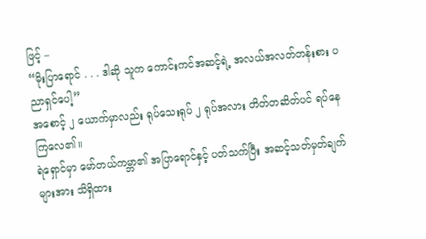ဖြင့် –
“မိုးပြာရောင် . . . ဒါဆို သူက ကောင်းကင်အဆင့်ရဲ့ အလယ်အလတ်တန်းစား ပညာရှင်ပေါ့”
အစောင့် ၂ ယောက်မှာလည်း ရုပ်သေးရုပ် ၂ ရုပ်အလား တိတ်တဆိတ်ပင် ရပ်နေကြလေ၏။
ရဲရှောင်မှာ မော်တယ်ကမ္ဘာ၏ အပြာရောင်နှင့် ပတ်သက်ပြီး အဆင့်သတ်မှတ်ချက်များအား သိရှိထား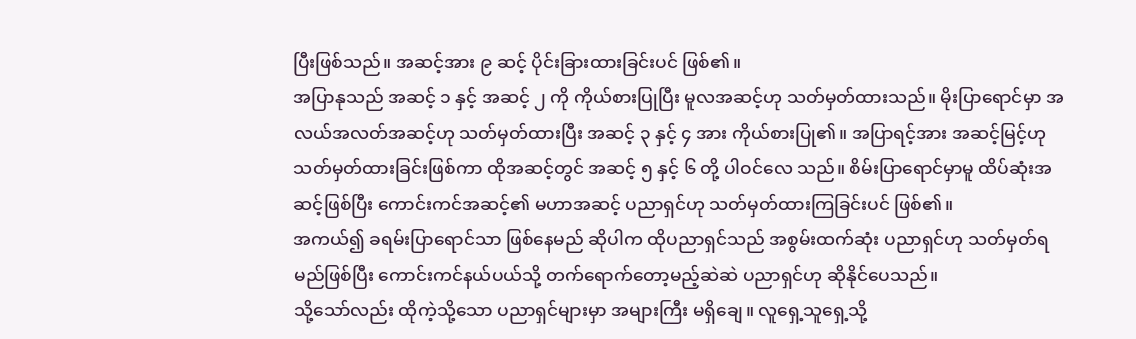ပြီးဖြစ်သည်။ အဆင့်အား ၉ ဆင့် ပိုင်းခြားထားခြင်းပင် ဖြစ်၏။
အပြာနုသည် အဆင့် ၁ နှင့် အဆင့် ၂ ကို ကိုယ်စားပြုပြီး မူလအဆင့်ဟု သတ်မှတ်ထားသည်။ မိုးပြာရောင်မှာ အလယ်အလတ်အဆင့်ဟု သတ်မှတ်ထားပြီး အဆင့် ၃ နှင့် ၄ အား ကိုယ်စားပြု၏။ အပြာရင့်အား အဆင့်မြင့်ဟု သတ်မှတ်ထားခြင်းဖြစ်ကာ ထိုအဆင့်တွင် အဆင့် ၅ နှင့် ၆ တို့ ပါဝင်လေ သည်။ စိမ်းပြာရောင်မှာမူ ထိပ်ဆုံးအဆင့်ဖြစ်ပြီး ကောင်းကင်အဆင့်၏ မဟာအဆင့် ပညာရှင်ဟု သတ်မှတ်ထားကြခြင်းပင် ဖြစ်၏။
အကယ်၍ ခရမ်းပြာရောင်သာ ဖြစ်နေမည် ဆိုပါက ထိုပညာရှင်သည် အစွမ်းထက်ဆုံး ပညာရှင်ဟု သတ်မှတ်ရမည်ဖြစ်ပြီး ကောင်းကင်နယ်ပယ်သို့ တက်ရောက်တော့မည့်ဆဲဆဲ ပညာရှင်ဟု ဆိုနိုင်ပေသည်။
သို့သော်လည်း ထိုကဲ့သို့သော ပညာရှင်များမှာ အများကြီး မရှိချေ။ လူရှေ့သူရှေ့သို့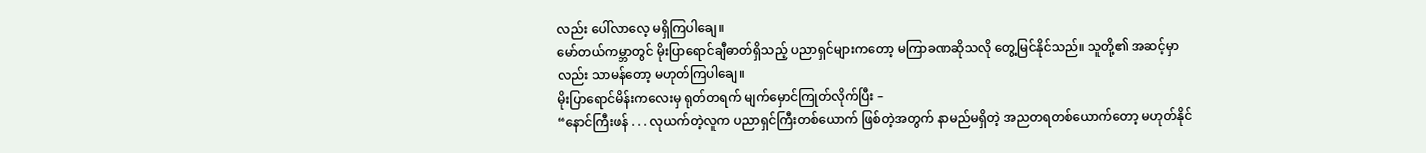လည်း ပေါ်လာလေ့ မရှိကြပါချေ။
မော်တယ်ကမ္ဘာတွင် မိုးပြာရောင်ချီဓာတ်ရှိသည့် ပညာရှင်များကတော့ မကြာခဏဆိုသလို တွေ့မြင်နိုင်သည်။ သူတို့၏ အဆင့်မှာလည်း သာမန်တော့ မဟုတ်ကြပါချေ။
မိုးပြာရောင်မိန်းကလေးမှ ရုတ်တရက် မျက်မှောင်ကြုတ်လိုက်ပြီး –
“နောင်ကြီးဖန် . . . လုယက်တဲ့လူက ပညာရှင်ကြီးတစ်ယောက် ဖြစ်တဲ့အတွက် နာမည်မရှိတဲ့ အညတရတစ်ယောက်တော့ မဟုတ်နိုင်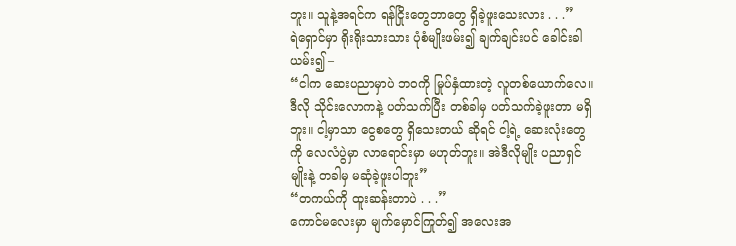ဘူး။ သူနဲ့အရင်က ရန်ငြိုးတွေဘာတွေ ရှိခဲ့ဖူးသေးလား . . .”
ရဲရှောင်မှာ ရိုးရိုးသားသား ပုံစံမျိုးဖမ်း၍ ချက်ချင်းပင် ခေါင်းခါယမ်း၍ –
“ငါက ဆေးပညာမှာပဲ ဘ၀ကို မြုပ်နှံထားတဲ့ လူတစ်ယောက်လေ။ ဒီလို သိုင်းလောကနဲ့ ပတ်သက်ပြီး တစ်ခါမှ ပတ်သက်ခဲ့ဖူးတာ မရှိဘူး။ ငါ့မှာသာ ငွေစတွေ ရှိသေးတယ် ဆိုရင် ငါ့ရဲ့ ဆေးလုံးတွေကို လေလံပွဲမှာ လာရောင်းမှာ မဟုတ်ဘူး။ အဲဒီလိုမျိုး ပညာရှင်မျိုးနဲ့ တခါမှ မဆုံခဲ့ဖူးပါဘူး”
“တကယ်ကို ထူးဆန်းတာပဲ . . .”
ကောင်မလေးမှာ မျက်မှောင်ကြုတ်၍ အလေးအ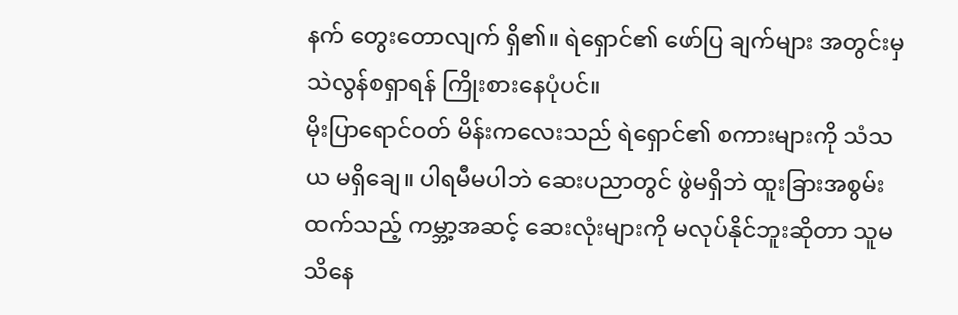နက် တွေးတောလျက် ရှိ၏။ ရဲရှောင်၏ ဖော်ပြ ချက်များ အတွင်းမှ သဲလွန်စရှာရန် ကြိုးစားနေပုံပင်။
မိုးပြာရောင်ဝတ် မိန်းကလေးသည် ရဲရှောင်၏ စကားများကို သံသယ မရှိချေ။ ပါရမီမပါဘဲ ဆေးပညာတွင် ဖွဲမရှိဘဲ ထူးခြားအစွမ်းထက်သည့် ကမ္ဘာ့အဆင့် ဆေးလုံးများကို မလုပ်နိုင်ဘူးဆိုတာ သူမ သိနေ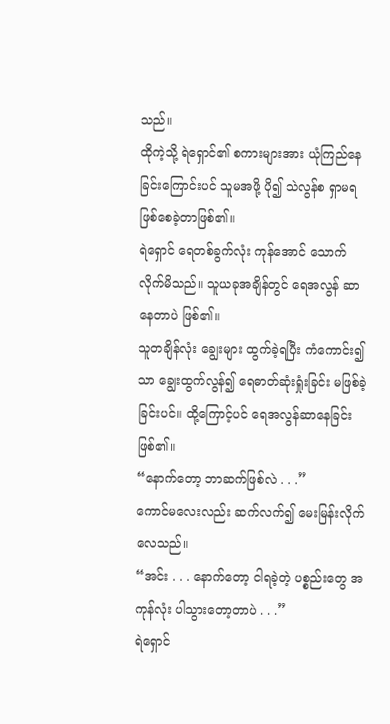သည်။
ထိုကဲ့သို့ ရဲရှောင်၏ စကားများအား ယုံကြည်နေခြင်းကြောင်းပင် သူမအဖို့ ပို၍ သဲလွန်စ ရှာမရ ဖြစ်စေခဲ့တာဖြစ်၏။
ရဲရှောင် ရေတစ်ခွက်လုံး ကုန်အောင် သောက်လိုက်မိသည်။ သူယခုအချိန်တွင် ရေအလွန် ဆာနေတာပဲ ဖြစ်၏။
သူတချိန်လုံး ချွေးများ ထွက်ခဲ့ရပြီး ကံကောင်း၍သာ ချွေးထွက်လွန်၍ ရေဓာတ်ဆုံးရှုံးခြင်း မဖြစ်ခဲ့ ခြင်းပင်။ ထို့ကြောင့်ပင် ရေအလွန်ဆာနေခြင်းဖြစ်၏။
“နောက်တော့ ဘာဆက်ဖြစ်လဲ . . .”
ကောင်မလေးလည်း ဆက်လက်၍ မေးမြန်းလိုက်လေသည်။
“အင်း . . . နောက်တော့ ငါရခဲ့တဲ့ ပစ္စည်းတွေ အကုန်လုံး ပါသွားတော့တာပဲ . . .”
ရဲရှောင်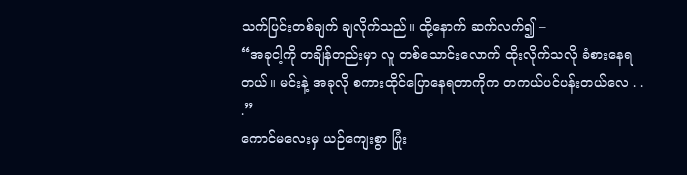သက်ပြင်းတစ်ချက် ချလိုက်သည်။ ထို့နောက် ဆက်လက်၍ –
“အခုငါ့ကို တချိန်တည်းမှာ လူ တစ်သောင်းလောက် ထိုးလိုက်သလို ခံစားနေရတယ်။ မင်းနဲ့ အခုလို စကားထိုင်ပြောနေရတာကိုက တကယ်ပင်ပန်းတယ်လေ . . .”
ကောင်မလေးမှ ယဉ်ကျေးစွာ ပြုံး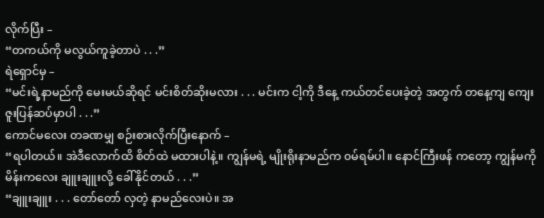လိုက်ပြီး –
“တကယ်ကို မလွယ်ကူခဲ့တာပဲ . . .”
ရဲရှောင်မှ –
“မင်းရဲ့နာမည်ကို မေးမယ်ဆိုရင် မင်းစိတ်ဆိုးမလား . . . မင်းက ငါ့ကို ဒီနေ့ ကယ်တင်ပေးခဲ့တဲ့ အတွက် တနေ့ကျ ကျေးဇူးပြန်ဆပ်မှာပါ . . .”
ကောင်မလေး တခဏမျှ စဉ်းစားလိုက်ပြီးနောက် –
“ရပါတယ်။ အဲဒီလောက်ထိ စိတ်ထဲ မထားပါနဲ့။ ကျွန်မရဲ့ မျိုးရိုးနာမည်က ၀မ်ရမ်ပါ။ နောင်ကြီးဖန် ကတော့ ကျွန်မကို မိန်းကလေး ချူးချူးလို့ ခေါ်နိုင်တယ် . . .”
“ချူးချူး . . . တော်တော် လှတဲ့ နာမည်လေးပဲ။ အ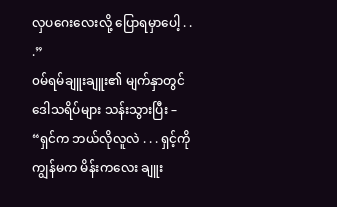လှပဂေးလေးလို့ ပြောရမှာပေါ့ . . .”
၀မ်ရမ်ချူးချူး၏ မျက်နှာတွင် ဒေါသရိပ်များ သန်းသွားပြီး –
“ရှင်က ဘယ်လိုလူလဲ . . . ရှင့်ကိုကျွန်မက မိန်းကလေး ချူး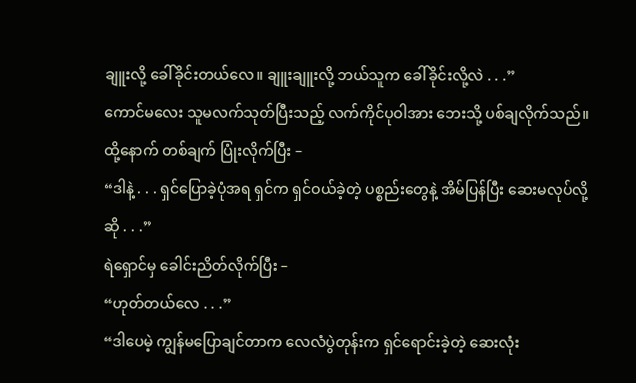ချူးလို့ ခေါ်ခိုင်းတယ်လေ။ ချူးချူးလို့ ဘယ်သူက ခေါ်ခိုင်းလို့လဲ . . .”
ကောင်မလေး သူမလက်သုတ်ပြီးသည့် လက်ကိုင်ပုဝါအား ဘေးသို့ ပစ်ချလိုက်သည်။ ထို့နောက် တစ်ချက် ပြုံးလိုက်ပြီး –
“ဒါနဲ့ . . . ရှင်ပြောခဲ့ပုံအရ ရှင်က ရှင်ဝယ်ခဲ့တဲ့ ပစ္စည်းတွေနဲ့ အိမ်ပြန်ပြီး ဆေးမလုပ်လို့ဆို . . .”
ရဲရှောင်မှ ခေါင်းညိတ်လိုက်ပြီး –
“ဟုတ်တယ်လေ . . .”
“ဒါပေမဲ့ ကျွန်မပြောချင်တာက လေလံပွဲတုန်းက ရှင်ရောင်းခဲ့တဲ့ ဆေးလုံး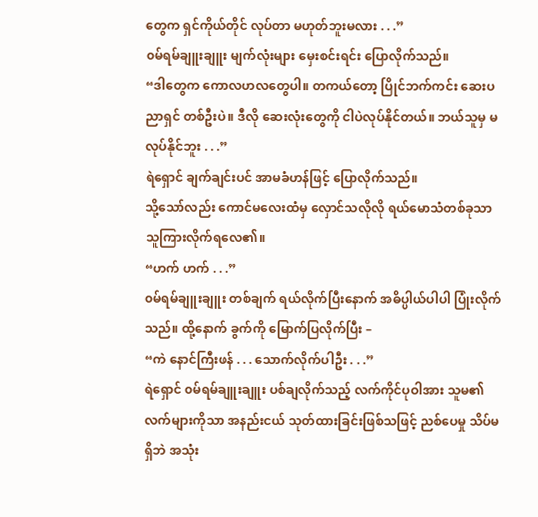တွေက ရှင်ကိုယ်တိုင် လုပ်တာ မဟုတ်ဘူးမလား . . .”
၀မ်ရမ်ချူးချူး မျက်လုံးများ မှေးစင်းရင်း ပြောလိုက်သည်။
“ဒါတွေက ကောလဟလတွေပါ။ တကယ်တော့ ပြိုင်ဘက်ကင်း ဆေးပညာရှင် တစ်ဦးပဲ။ ဒီလို ဆေးလုံးတွေကို ငါပဲလုပ်နိုင်တယ်။ ဘယ်သူမှ မလုပ်နိုင်ဘူး . . .”
ရဲရှောင် ချက်ချင်းပင် အာမခံဟန်ဖြင့် ပြောလိုက်သည်။
သို့သော်လည်း ကောင်မလေးထံမှ လှောင်သလိုလို ရယ်မောသံတစ်ခုသာ သူကြားလိုက်ရလေ၏။
“ဟက် ဟက် . . .”
၀မ်ရမ်ချူးချူး တစ်ချက် ရယ်လိုက်ပြီးနောက် အဓိပ္ပါယ်ပါပါ ပြုံးလိုက်သည်။ ထို့နောက် ခွက်ကို မြောက်ပြလိုက်ပြီး –
“ကဲ နောင်ကြီးဖန် . . . သောက်လိုက်ပါဦး . . .”
ရဲရှောင် ၀မ်ရမ်ချူးချူး ပစ်ချလိုက်သည့် လက်ကိုင်ပုဝါအား သူမ၏ လက်များကိုသာ အနည်းငယ် သုတ်ထားခြင်းဖြစ်သဖြင့် ညစ်ပေမှု သိပ်မရှိဘဲ အသုံး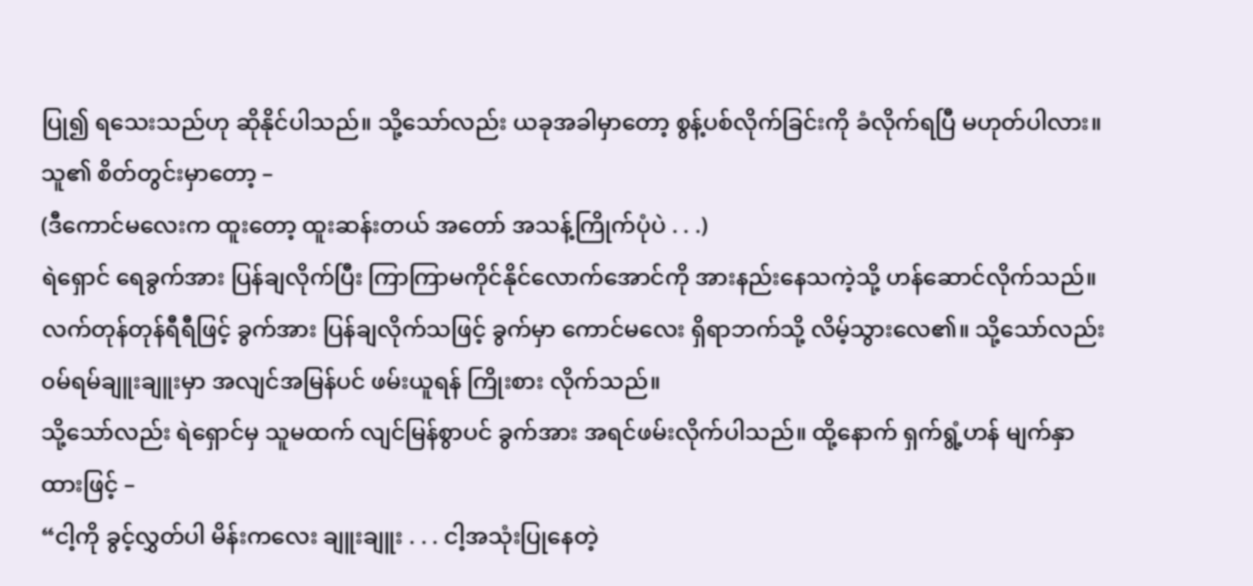ပြု၍ ရသေးသည်ဟု ဆိုနိုင်ပါသည်။ သို့သော်လည်း ယခုအခါမှာတော့ စွန့်ပစ်လိုက်ခြင်းကို ခံလိုက်ရပြီ မဟုတ်ပါလား။
သူ၏ စိတ်တွင်းမှာတော့ –
(ဒီကောင်မလေးက ထူးတော့ ထူးဆန်းတယ် အတော် အသန့်ကြိုက်ပုံပဲ . . .)
ရဲရှောင် ရေခွက်အား ပြန်ချလိုက်ပြီး ကြာကြာမကိုင်နိုင်လောက်အောင်ကို အားနည်းနေသကဲ့သို့ ဟန်ဆောင်လိုက်သည်။ လက်တုန်တုန်ရီရီဖြင့် ခွက်အား ပြန်ချလိုက်သဖြင့် ခွက်မှာ ကောင်မလေး ရှိရာဘက်သို့ လိမ့်သွားလေ၏။ သို့သော်လည်း ၀မ်ရမ်ချူးချူးမှာ အလျင်အမြန်ပင် ဖမ်းယူရန် ကြိုးစား လိုက်သည်။
သို့သော်လည်း ရဲရှောင်မှ သူမထက် လျင်မြန်စွာပင် ခွက်အား အရင်ဖမ်းလိုက်ပါသည်။ ထို့နောက် ရှက်ရွံ့ဟန် မျက်နှာထားဖြင့် –
“ငါ့ကို ခွင့်လွှတ်ပါ မိန်းကလေး ချူးချူး . . . ငါ့အသုံးပြုနေတဲ့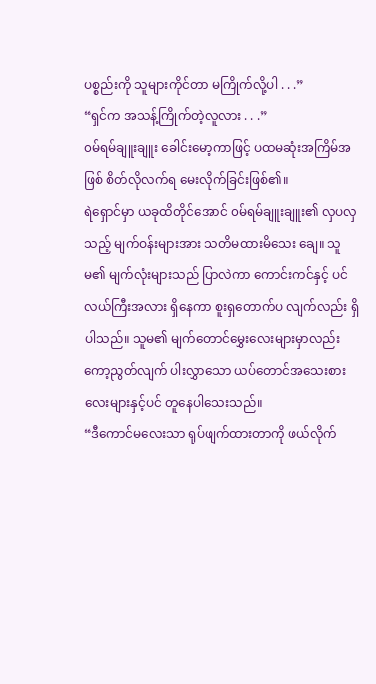ပစ္စည်းကို သူများကိုင်တာ မကြိုက်လို့ပါ . . .”
“ရှင်က အသန့်ကြိုက်တဲ့လူလား . . .”
၀မ်ရမ်ချူးချူး ခေါင်းမော့ကာဖြင့် ပထမဆုံးအကြိမ်အဖြစ် စိတ်လိုလက်ရ မေးလိုက်ခြင်းဖြစ်၏။
ရဲရှောင်မှာ ယခုထိတိုင်အောင် ၀မ်ရမ်ချူးချူး၏ လှပလှသည့် မျက်ဝန်းများအား သတိမထားမိသေး ချေ။ သူမ၏ မျက်လုံးများသည် ပြာလဲကာ ကောင်းကင်နှင့် ပင်လယ်ကြီးအလား ရှိနေကာ စူးရှတောက်ပ လျက်လည်း ရှိပါသည်။ သူမ၏ မျက်တောင်မွှေးလေးများမှာလည်း ကော့ညွတ်လျက် ပါးလွှာသော ယပ်တောင်အသေးစားလေးများနှင့်ပင် တူနေပါသေးသည်။
“ဒီကောင်မလေးသာ ရုပ်ဖျက်ထားတာကို ဖယ်လိုက်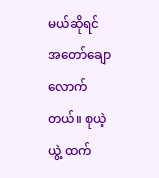မယ်ဆိုရင် အတော်ချောလောက်တယ်။ စုယဲ့ယွဲ့ ထက်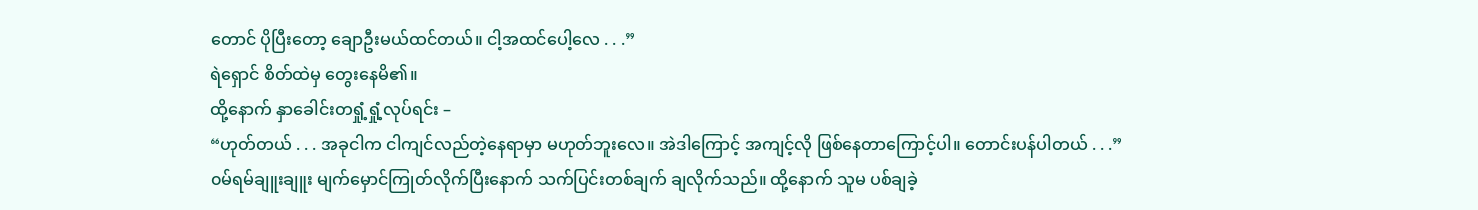တောင် ပိုပြီးတော့ ချောဦးမယ်ထင်တယ်။ ငါ့အထင်ပေါ့လေ . . .”
ရဲရှောင် စိတ်ထဲမှ တွေးနေမိ၏။
ထို့နောက် နှာခေါင်းတရှုံ့ရှုံ့လုပ်ရင်း –
“ဟုတ်တယ် . . . အခုငါက ငါကျင်လည်တဲ့နေရာမှာ မဟုတ်ဘူးလေ။ အဲဒါကြောင့် အကျင့်လို ဖြစ်နေတာကြောင့်ပါ။ တောင်းပန်ပါတယ် . . .”
၀မ်ရမ်ချူးချူး မျက်မှောင်ကြုတ်လိုက်ပြီးနောက် သက်ပြင်းတစ်ချက် ချလိုက်သည်။ ထို့နောက် သူမ ပစ်ချခဲ့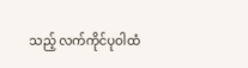သည့် လက်ကိုင်ပုဝါထံ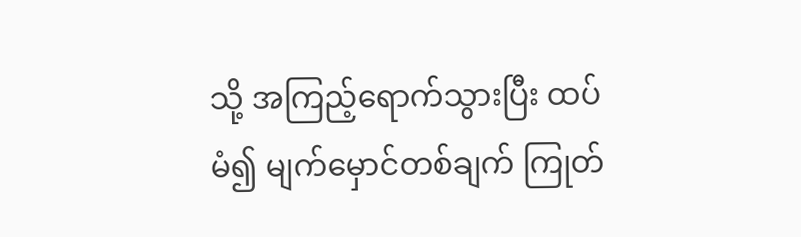သို့ အကြည့်ရောက်သွားပြီး ထပ်မံ၍ မျက်မှောင်တစ်ချက် ကြုတ်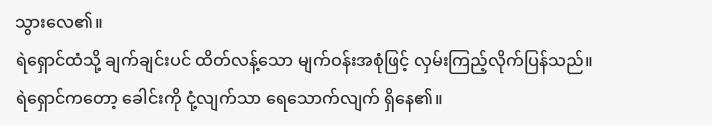သွားလေ၏။
ရဲရှောင်ထံသို့ ချက်ချင်းပင် ထိတ်လန့်သော မျက်ဝန်းအစုံဖြင့် လှမ်းကြည့်လိုက်ပြန်သည်။
ရဲရှောင်ကတော့ ခေါင်းကို ငုံ့လျက်သာ ရေသောက်လျက် ရှိနေ၏။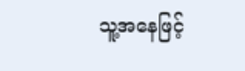သူ့အနေဖြင့်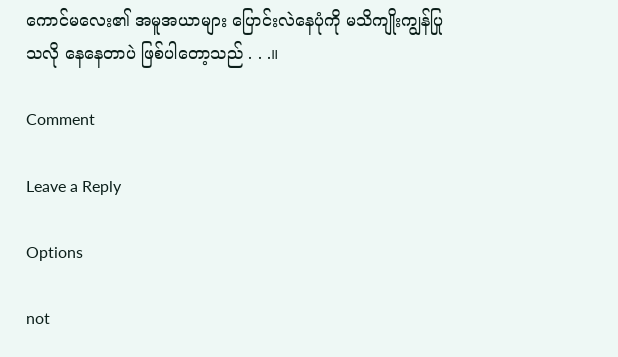ကောင်မလေး၏ အမူအယာများ ပြောင်းလဲနေပုံကို မသိကျိုးကျွန်ပြုသလို နေနေတာပဲ ဖြစ်ပါတော့သည် . . .။

Comment

Leave a Reply

Options

not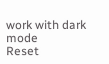work with dark mode
Reset